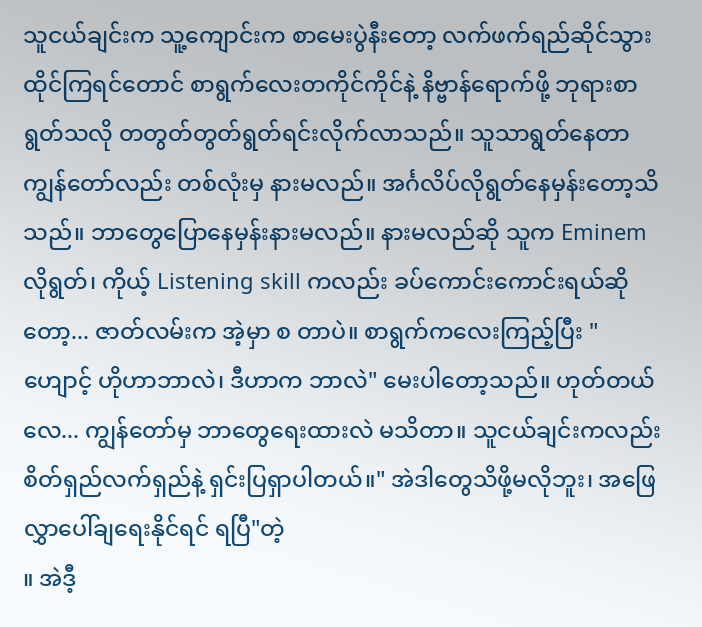သူငယ်ချင်းက သူ့ကျောင်းက စာမေးပွဲနီးတော့ လက်ဖက်ရည်ဆိုင်သွားထိုင်ကြရင်တောင် စာရွက်လေးတကိုင်ကိုင်နဲ့ နိဗ္ဗာန်ရောက်ဖို့ ဘုရားစာရွတ်သလို တတွတ်တွတ်ရွတ်ရင်းလိုက်လာသည်။ သူသာရွတ်နေတာ ကျွန်တော်လည်း တစ်လုံးမှ နားမလည်။ အင်္ဂလိပ်လိုရွတ်နေမှန်းတော့သိသည်။ ဘာတွေပြောနေမှန်းနားမလည်။ နားမလည်ဆို သူက Eminem လိုရွတ်၊ ကိုယ့် Listening skill ကလည်း ခပ်ကောင်းကောင်းရယ်ဆိုတော့... ဇာတ်လမ်းက အဲ့မှာ စ တာပဲ။ စာရွက်ကလေးကြည့်ပြီး " ဟျောင့် ဟိုဟာဘာလဲ၊ ဒီဟာက ဘာလဲ" မေးပါတော့သည်။ ဟုတ်တယ်လေ... ကျွန်တော်မှ ဘာတွေရေးထားလဲ မသိတာ။ သူငယ်ချင်းကလည်း စိတ်ရှည်လက်ရှည်နဲ့ ရှင်းပြရှာပါတယ်။" အဲဒါတွေသိဖို့မလိုဘူး၊ အဖြေလွှာပေါ်ချရေးနိုင်ရင် ရပြီ"တဲ့
။ အဲဒီ့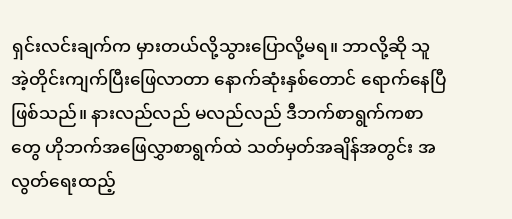ရှင်းလင်းချက်က မှားတယ်လို့သွားပြောလို့မရ။ ဘာလို့ဆို သူ အဲ့တိုင်းကျက်ပြီးဖြေလာတာ နောက်ဆုံးနှစ်တောင် ရောက်နေပြီဖြစ်သည်။ နားလည်လည် မလည်လည် ဒီဘက်စာရွက်ကစာတွေ ဟိုဘက်အဖြေလွှာစာရွက်ထဲ သတ်မှတ်အချိန်အတွင်း အလွတ်ရေးထည့်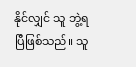နိုင်လျှင် သူ ဘွဲ့ရပြီဖြစ်သည်။ သူ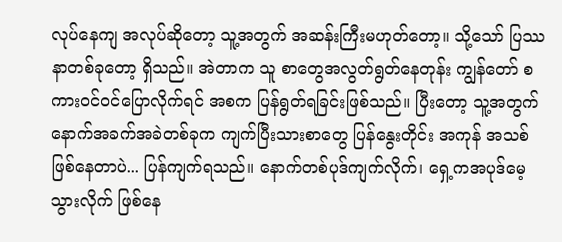လုပ်နေကျ အလုပ်ဆိုတော့ သူ့အတွက် အဆန်းကြီးမဟုတ်တော့။ သို့သော် ပြဿနာတစ်ခုတော့ ရှိသည်။ အဲတာက သူ စာတွေအလွတ်ရွတ်နေတုန်း ကျွန်တော် စကားဝင်ဝင်ပြောလိုက်ရင် အစက ပြန်ရွတ်ရခြင်းဖြစ်သည်။ ပြီးတော့ သူ့အတွက် နောက်အခက်အခဲတစ်ခုက ကျက်ပြီးသားစာတွေ ပြန်နွေးတိုင်း အကုန် အသစ်ဖြစ်နေတာပဲ... ပြန်ကျက်ရသည်။ နောက်တစ်ပုဒ်ကျက်လိုက်၊ ရှေ့ကအပုဒ်မေ့သွားလိုက် ဖြစ်နေ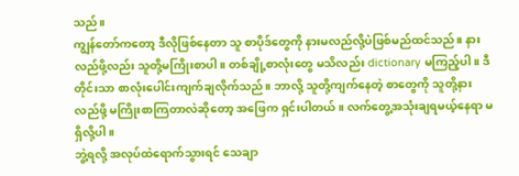သည်။
ကျွန်တော်ကတော့ ဒီလိုဖြစ်နေတာ သူ စာပိုဒ်တွေကို နားမလည်လို့ပဲဖြစ်မည်ထင်သည်။ နားလည်ဖို့လည်း သူတို့မကြိုးစာပါ။ တစ်ချို့စာလုံးတွေ မသိလည်း dictionary မကြည့်ပါ။ ဒီတိုင်းသာ စာလုံးပေါင်းကျက်ချလိုက်သည်။ ဘာလို့ သူတို့ကျက်နေတဲ့ စာတွေကို သူတို့နားလည်ဖို့ မကြိုးစာကြတာလဲဆိုတော့ အဖြေက ရှင်းပါတယ်။ လက်တွေ့အသုံးချရမယ့်နေရာ မရှိလို့ပါ။
ဘွဲ့ရလို့ အလုပ်ထဲရောက်သွားရင် သေချာ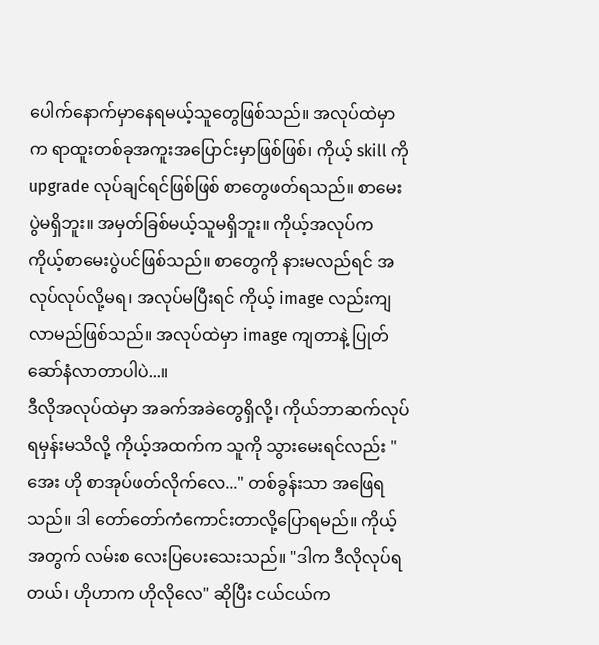ပေါက်နောက်မှာနေရမယ့်သူတွေဖြစ်သည်။ အလုပ်ထဲမှာက ရာထူးတစ်ခုအကူးအပြောင်းမှာဖြစ်ဖြစ်၊ ကိုယ့် skill ကို upgrade လုပ်ချင်ရင်ဖြစ်ဖြစ် စာတွေဖတ်ရသည်။ စာမေးပွဲမရှိဘူး။ အမှတ်ခြစ်မယ့်သူမရှိဘူး။ ကိုယ့်အလုပ်က ကိုယ့်စာမေးပွဲပင်ဖြစ်သည်။ စာတွေကို နားမလည်ရင် အလုပ်လုပ်လို့မရ၊ အလုပ်မပြီးရင် ကိုယ့် image လည်းကျလာမည်ဖြစ်သည်။ အလုပ်ထဲမှာ image ကျတာနဲ့ ပြုတ်ဆော်နံလာတာပါပဲ...။
ဒီလိုအလုပ်ထဲမှာ အခက်အခဲတွေရှိလို့၊ ကိုယ်ဘာဆက်လုပ်ရမှန်းမသိလို့ ကိုယ့်အထက်က သူကို သွားမေးရင်လည်း " အေး ဟို စာအုပ်ဖတ်လိုက်လေ..." တစ်ခွန်းသာ အဖြေရသည်။ ဒါ တော်တော်ကံကောင်းတာလို့ပြောရမည်။ ကိုယ့်အတွက် လမ်းစ လေးပြပေးသေးသည်။ "ဒါက ဒီလိုလုပ်ရတယ်၊ ဟိုဟာက ဟိုလိုလေ" ဆိုပြီး ငယ်ငယ်က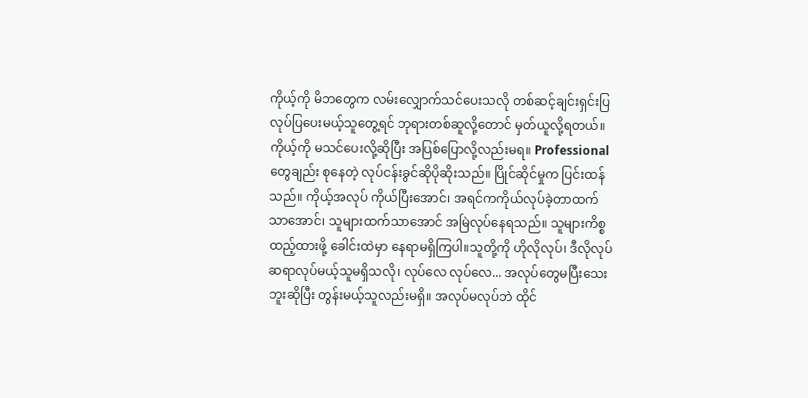ကိုယ့်ကို မိဘတွေက လမ်းလျှောက်သင်ပေးသလို တစ်ဆင့်ချင်းရှင်းပြ လုပ်ပြပေးမယ့်သူတွေ့ရင် ဘုရားတစ်ဆူလို့တောင် မှတ်ယူလို့ရတယ်။
ကိုယ့်ကို မသင်ပေးလို့ဆိုပြီး အပြစ်ပြောလို့လည်းမရ။ Professional တွေချည်း စုနေတဲ့ လုပ်ငန်းခွင်ဆိုပိုဆိုးသည်။ ပြိုင်ဆိုင်မှုက ပြင်းထန်သည်။ ကိုယ့်အလုပ် ကိုယ်ပြီးအောင်၊ အရင်ကကိုယ်လုပ်ခဲ့တာထက်သာအောင်၊ သူများထက်သာအောင် အမြဲလုပ်နေရသည်။ သူများကိစ္စထည့်ထားဖို့ ခေါင်းထဲမှာ နေရာမရှိကြပါ။သူတို့ကို ဟိုလိုလုပ်၊ ဒီလိုလုပ် ဆရာလုပ်မယ့်သူမရှိသလို၊ လုပ်လေ လုပ်လေ... အလုပ်တွေမပြီးသေးဘူးဆိုပြီး တွန်းမယ့်သူလည်းမရှိ။ အလုပ်မလုပ်ဘဲ ထိုင်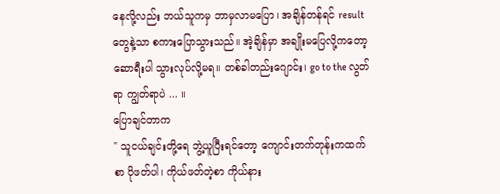နေလို့လည်း ဘယ်သူကမှ ဘာမှလာမပြော၊ အချိန်တန်ရင် result တွေနဲ့သာ စကားပြောသွားသည်။ အဲ့ချိန်မှာ အချိုးမပြေလို့ကတော့ ဆောရီးပါ သွားလုပ်လို့မရ။ တစ်ခါတည်းဂျောင်း၊ go to the လွတ်ရာ ကျွတ်ရာပဲ ... ။
ပြောချင်တာက
" သူငယ်ချင်းတို့ရေ ဘွဲ့ယူပြီးရင်တော့ ကျောင်းတက်တုန်းကထက် စာ ပိုဖတ်ပါ၊ ကိုယ်ဖတ်တဲ့စာ ကိုယ်နား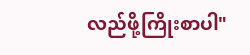လည်ဖို့ကြိုးစာပါ"